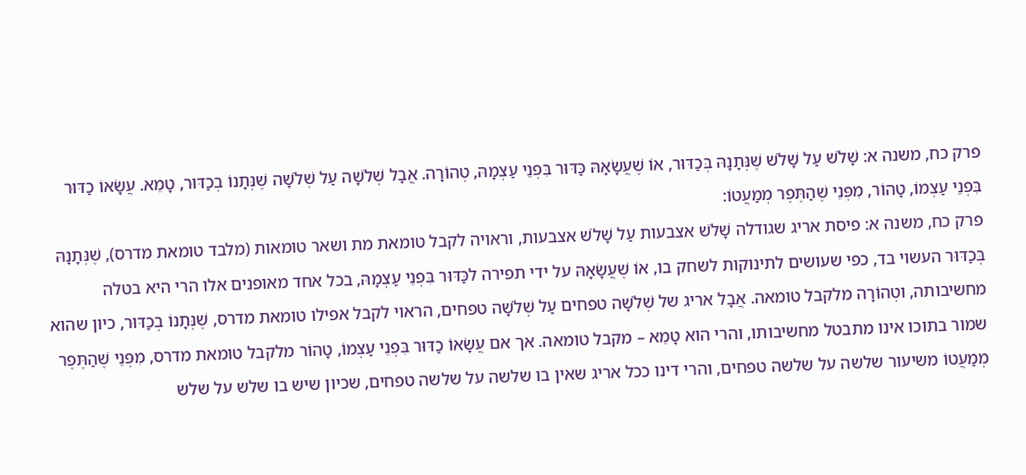פרק כח, משנה א: שָׁלֹשׁ עַל שָׁלֹשׁ שֶׁנְּתָנָהּ בְּכַדּוּר, אוֹ שֶׁעֲשָׂאָהּ כַּדּוּר בִּפְנֵי עַצְמָהּ, טְהוֹרָה. אֲבָל שְׁלֹשָׁה עַל שְׁלֹשָׁה שֶׁנְּתָנוֹ בְכַדּוּר, טָמֵא. עֲשָׂאוֹ כַדּוּר בִּפְנֵי עַצְמוֹ, טָהוֹר, מִפְּנֵי שֶׁהַתֶּפֶר מְמַעֲטוֹ:
פרק כח, משנה א: פיסת אריג שגודלה שָׁלֹשׁ אצבעות עַל שָׁלֹשׁ אצבעות, וראויה לקבל טומאת מת ושאר טומאות (מלבד טומאת מדרס), שֶׁנְּתָנָהּ בְּכַדּוּר העשוי בד, כפי שעושים לתינוקות לשחק בו, אוֹ שֶׁעֲשָׂאָהּ על ידי תפירה לכַּדּוּר בִּפְנֵי עַצְמָהּ, בכל אחד מאופנים אלו הרי היא בטלה מחשיבותה, וטְהוֹרָה מלקבל טומאה. אֲבָל אריג של שְׁלֹשָׁה טפחים עַל שְׁלֹשָׁה טפחים, הראוי לקבל אפילו טומאת מדרס, שֶׁנְּתָנוֹ בְכַדּוּר, כיון שהוא שמור בתוכו אינו מתבטל מחשיבותו, והרי הוא טָמֵא – מקבל טומאה. אך אם עֲשָׂאוֹ כַדּוּר בִּפְנֵי עַצְמוֹ, טָהוֹר מלקבל טומאת מדרס, מִפְּנֵי שֶׁהַתֶּפֶר מְמַעֲטוֹ משיעור שלשה על שלשה טפחים, והרי דינו ככל אריג שאין בו שלשה על שלשה טפחים, שכיון שיש בו שלש על שלש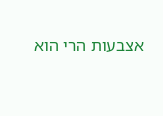אצבעות הרי הוא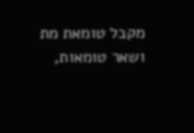מקבל טומאת מת ושאר טומאות,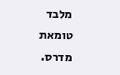מלבד טומאת מדרס.